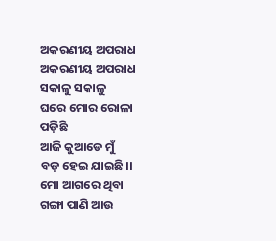ଅକରଣୀୟ ଅପରାଧ
ଅକରଣୀୟ ଅପରାଧ
ସକାଳୁ ସକାଳୁ
ଘରେ ମୋର ରୋଳା ପଡ଼ିଛି
ଆଜି କୁଆଡେ ମୁଁ
ବଡ଼ ହେଇ ଯାଇଛି।।
ମୋ ଆଗରେ ଥିବା
ଗଙ୍ଗା ପାଣି ଆଉ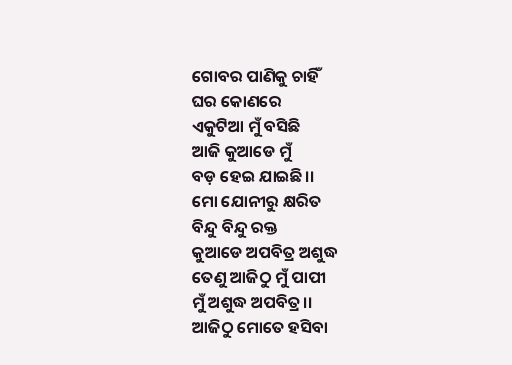ଗୋବର ପାଣିକୁ ଚାହିଁ
ଘର କୋଣରେ
ଏକୁଟିଆ ମୁଁ ବସିଛି
ଆଜି କୁଆଡେ ମୁଁ
ବଡ଼ ହେଇ ଯାଇଛି।।
ମୋ ଯୋନୀରୁ କ୍ଷରିତ
ବିନ୍ଦୁ ବିନ୍ଦୁ ରକ୍ତ
କୁଆଡେ ଅପବିତ୍ର ଅଶୁଦ୍ଧ
ତେଣୁ ଆଜିଠୁ ମୁଁ ପାପୀ
ମୁଁ ଅଶୁଦ୍ଧ ଅପବିତ୍ର।।
ଆଜିଠୁ ମୋତେ ହସିବା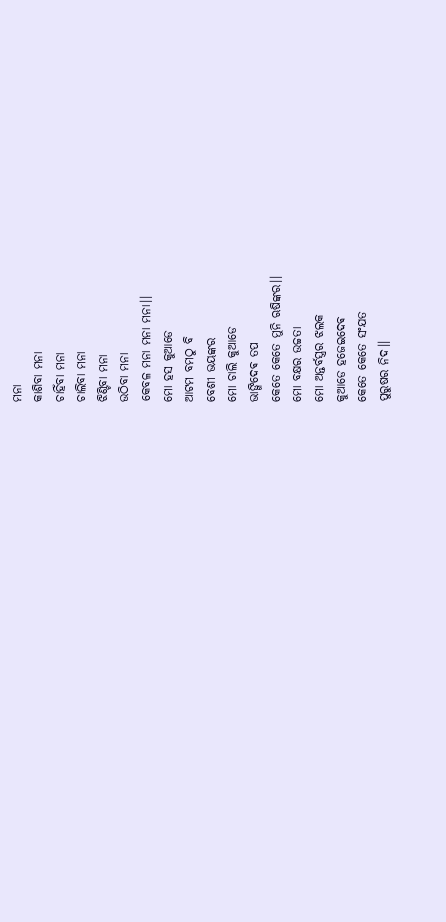ମନା
କାଶିବା ମନା
ଚାହିଁବା ମନା
ଚାଲିବା ମନା
ଝିଣ୍ଟିବା ମନା
ଉଠିବା ମନା
କେବଳ ମନା ମନା ମନା।।
ମୋ ହସ କୁଆଡେ
ଆଟମ ବମଠୁ ବି
ବେଶୀ ଭୟଙ୍କର
ମୋ ଚାଲି କୁଆଡେ
ଭାଙ୍ଗିଦେଵ ତପ
କେତେ କେତେ ମୁନି ଋଷିଙ୍କର।।
ମୋ ବକ୍ଷର ଉଚ୍ଚତା
ମୋ ଅନ୍ତର୍ବସ୍ତ୍ରର ଝଲକ
କୁଆଡେ ହଜେଇଦେଵ
କେତେ କେତେ ସଂଯତ
ପୁରୁଷର ନିଦ।।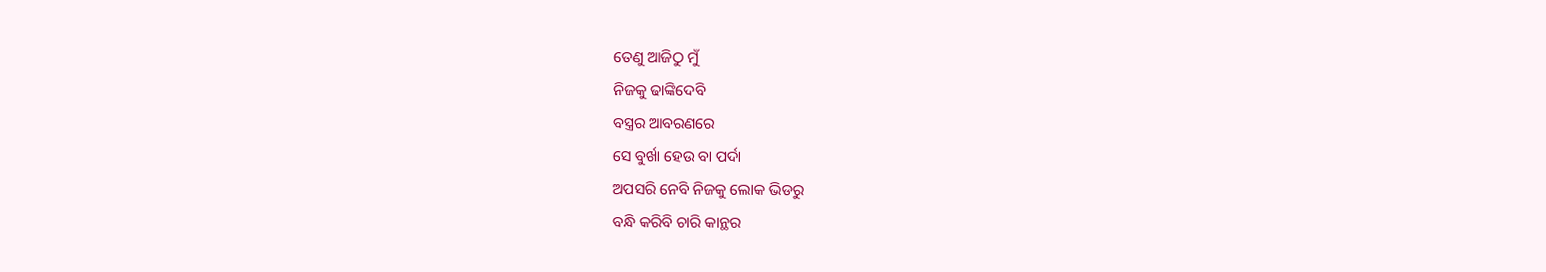ତେଣୁ ଆଜିଠୁ ମୁଁ
ନିଜକୁ ଢାଙ୍କିଦେବି
ବସ୍ତ୍ରର ଆବରଣରେ
ସେ ବୁର୍ଖା ହେଉ ବା ପର୍ଦା
ଅପସରି ନେବି ନିଜକୁ ଲୋକ ଭିଡରୁ
ବନ୍ଧି କରିବି ଚାରି କାନ୍ଥର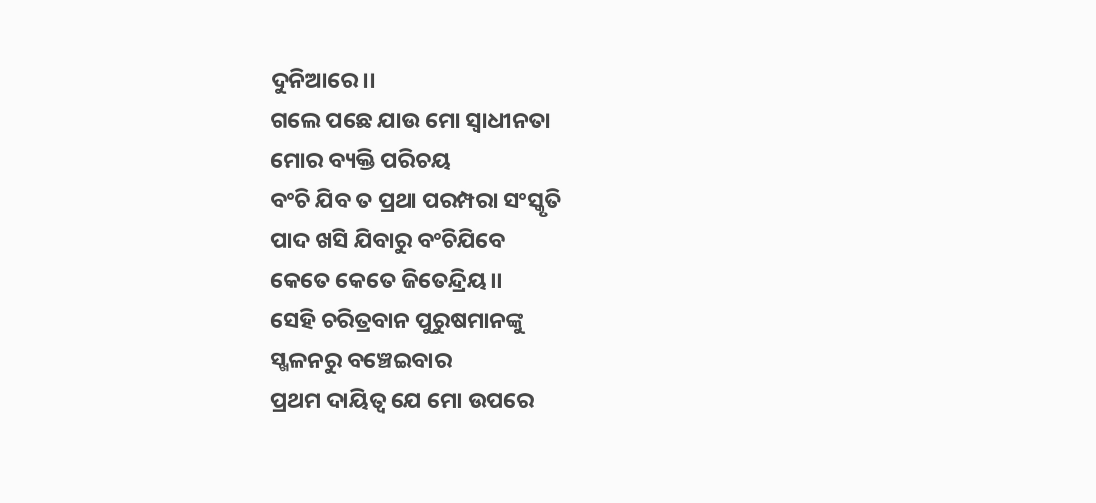ଦୁନିଆରେ।।
ଗଲେ ପଛେ ଯାଉ ମୋ ସ୍ୱାଧୀନତା
ମୋର ବ୍ୟକ୍ତି ପରିଚୟ
ବଂଚି ଯିବ ତ ପ୍ରଥା ପରମ୍ପରା ସଂସ୍କୃତି
ପାଦ ଖସି ଯିବାରୁ ବଂଚିଯିବେ
କେତେ କେତେ ଜିତେନ୍ଦ୍ରିୟ।।
ସେହି ଚରିତ୍ରବାନ ପୁରୁଷମାନଙ୍କୁ
ସ୍ଖଳନରୁ ବଞ୍ଚେଇବାର
ପ୍ରଥମ ଦାୟିତ୍ୱ ଯେ ମୋ ଉପରେ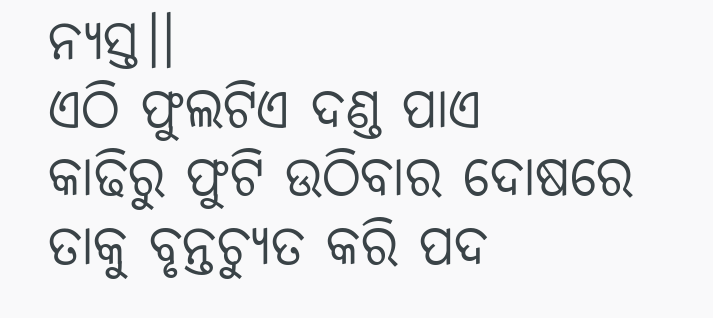ନ୍ୟସ୍ତ।।
ଏଠି ଫୁଲଟିଏ ଦଣ୍ଡ ପାଏ
କାଢିରୁ ଫୁଟି ଉଠିବାର ଦୋଷରେ
ତାକୁ ବୃନ୍ତଚ୍ୟୁତ କରି ପଦ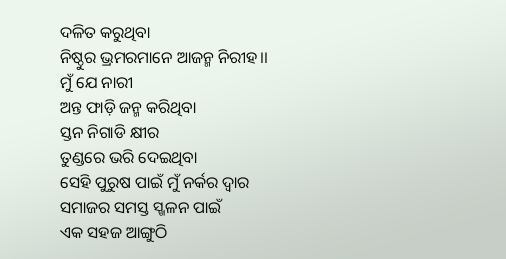ଦଳିତ କରୁଥିବା
ନିଷ୍ଠୁର ଭ୍ରମରମାନେ ଆଜନ୍ମ ନିରୀହ।।
ମୁଁ ଯେ ନାରୀ
ଅନ୍ତ ଫାଡ଼ି ଜନ୍ମ କରିଥିବା
ସ୍ତନ ନିଗାଡି କ୍ଷୀର
ତୁଣ୍ଡରେ ଭରି ଦେଇଥିବା
ସେହି ପୁରୁଷ ପାଇଁ ମୁଁ ନର୍କର ଦ୍ୱାର
ସମାଜର ସମସ୍ତ ସ୍ଖଳନ ପାଇଁ
ଏକ ସହଜ ଆଙ୍ଗୁଠି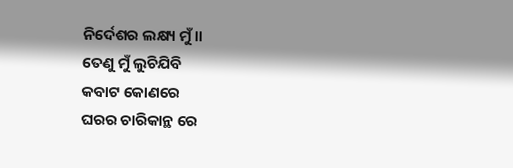ନିର୍ଦେଶର ଲକ୍ଷ୍ୟ ମୁଁ।।
ତେଣୁ ମୁଁ ଲୁଚିଯିବି
କବାଟ କୋଣରେ
ଘରର ଚାରିକାନ୍ଥ ରେ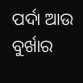ପର୍ଦା ଆଉ ବୁର୍ଖାର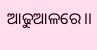ଆଢୁଆଳରେ।।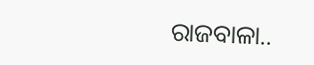ରାଜବାଳା..